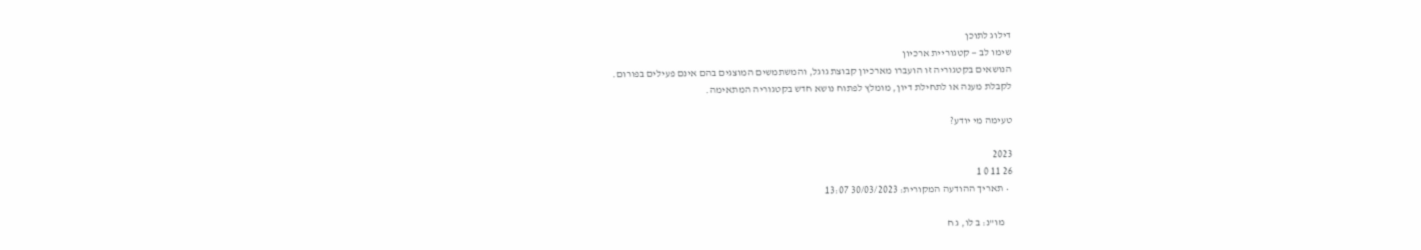דילוג לתוכן
שימו לב — קטגוריית ארכיון
הנושאים בקטגוריה זו הועברו מארכיון קבוצת גוגל, והמשתמשים המוצגים בהם אינם פעילים בפורום.
לקבלת מענה או לתחילת דיון, מומלץ לפתוח נושא חדש בקטגוריה המתאימה.

טעימה מי יודע?

2023
26 11 0 1
  • תאריך ההודעה המקורית: 30/03/2023 13:07

    מו"נ: ב לו, ג ח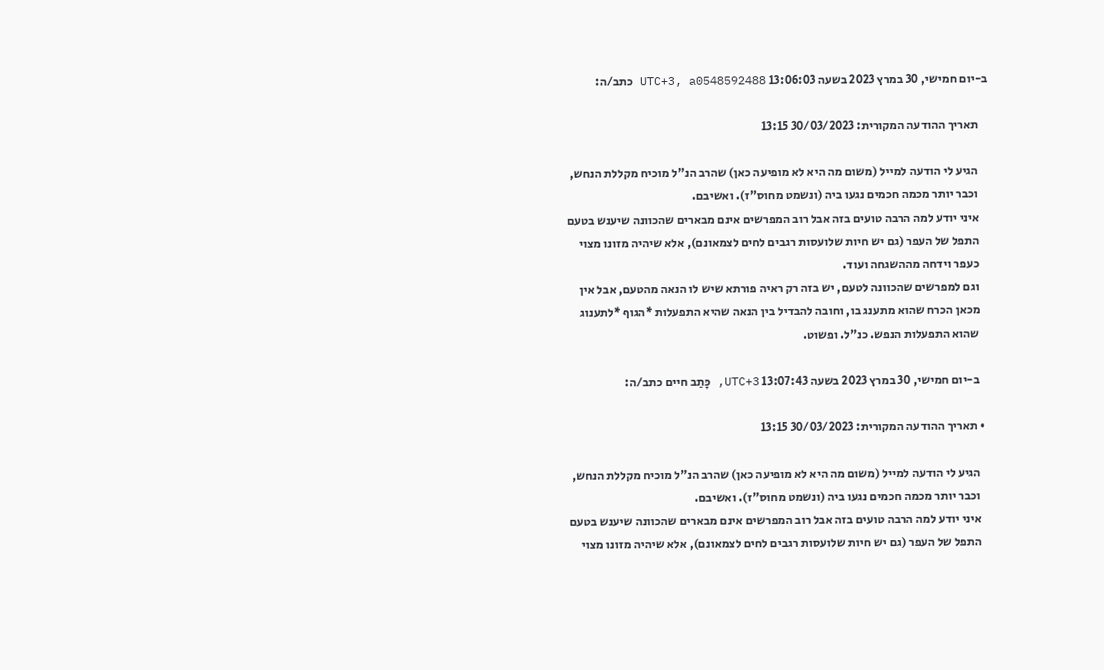ב-יום חמישי, 30 במרץ 2023 בשעה 13:06:03 UTC+3, a0548592488 כתב/ה:

    תאריך ההודעה המקורית: 30/03/2023 13:15

    הגיע לי הודעה למייל (משום מה היא לא מופיעה כאן) שהרב הנ"ל מוכיח מקללת הנחש,
    וכבר יותר מכמה חכמים נגעו ביה (ונשמט מחוס"ז). ואשיבם.
    איני יודע למה הרבה טועים בזה אבל רוב המפרשים אינם מבארים שהכוונה שיענש בטעם
    התפל של העפר (גם יש חיות שלועסות רגבים לחים לצמאונם), אלא שיהיה מזונו מצוי
    כעפר וידחה מההשגחה ועוד.
    וגם למפרשים שהכוונה לטעם, יש בזה רק ראיה פורתא שיש לו הנאה מהטעם, אבל אין
    מכאן הכרח שהוא מתענג בו, וחובה להבדיל בין הנאה שהיא התפעלות *הגוף *לתענוג
    שהוא התפעלות הנפש. כנ"ל. ופשוט.

    ב-יום חמישי, 30 במרץ 2023 בשעה 13:07:43 UTC+3, כָּתַב חיים כתב/ה:

  • תאריך ההודעה המקורית: 30/03/2023 13:15

    הגיע לי הודעה למייל (משום מה היא לא מופיעה כאן) שהרב הנ"ל מוכיח מקללת הנחש,
    וכבר יותר מכמה חכמים נגעו ביה (ונשמט מחוס"ז). ואשיבם.
    איני יודע למה הרבה טועים בזה אבל רוב המפרשים אינם מבארים שהכוונה שיענש בטעם
    התפל של העפר (גם יש חיות שלועסות רגבים לחים לצמאונם), אלא שיהיה מזונו מצוי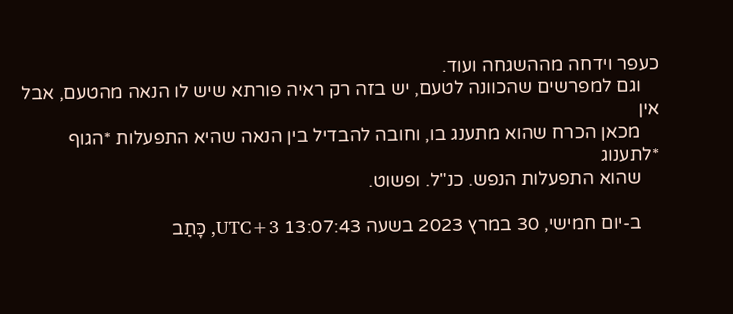כעפר וידחה מההשגחה ועוד.
    וגם למפרשים שהכוונה לטעם, יש בזה רק ראיה פורתא שיש לו הנאה מהטעם, אבל אין
    מכאן הכרח שהוא מתענג בו, וחובה להבדיל בין הנאה שהיא התפעלות *הגוף *לתענוג
    שהוא התפעלות הנפש. כנ"ל. ופשוט.

    ב-יום חמישי, 30 במרץ 2023 בשעה 13:07:43 UTC+3, כָּתַב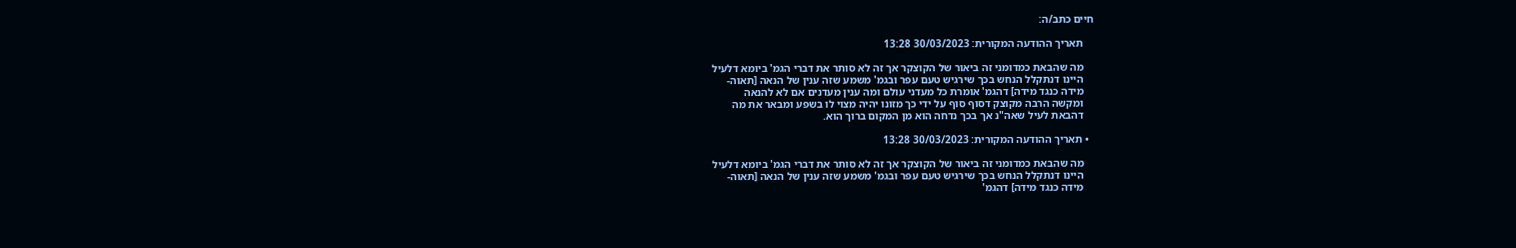חיים כתב/ה:

    תאריך ההודעה המקורית: 30/03/2023 13:28

    מה שהבאת כמדומני זה ביאור של הקוצקר אך זה לא סותר את דברי הגמ' ביומא דלעיל
    היינו דנתקלל הנחש בכך שירגיש טעם עפר ובגמ' משמע שזה ענין של הנאה [תאוה-
    מידה כנגד מידה] דהגמ' אומרת כל מעדני עולם ומה ענין מעדנים אם לא להנאה
    ומקשה הרבה מקוצק דסוף סוף על ידי כך מזונו יהיה מצוי לו בשפע ומבאר את מה
    דהבאת לעיל שאה"נ אך בכך נדחה הוא מן המקום ברוך הוא.

  • תאריך ההודעה המקורית: 30/03/2023 13:28

    מה שהבאת כמדומני זה ביאור של הקוצקר אך זה לא סותר את דברי הגמ' ביומא דלעיל
    היינו דנתקלל הנחש בכך שירגיש טעם עפר ובגמ' משמע שזה ענין של הנאה [תאוה-
    מידה כנגד מידה] דהגמ'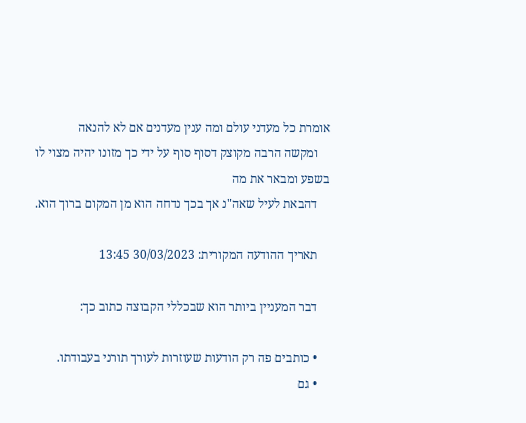אומרת כל מעדני עולם ומה ענין מעדנים אם לא להנאה
    ומקשה הרבה מקוצק דסוף סוף על ידי כך מזונו יהיה מצוי לו בשפע ומבאר את מה
    דהבאת לעיל שאה"נ אך בכך נדחה הוא מן המקום ברוך הוא.

    תאריך ההודעה המקורית: 30/03/2023 13:45

    דבר המעניין ביותר הוא שבכללי הקבוצה כתוב כך:

    • כותבים פה רק הודעות שעוזרות לעורך תורני בעבודתו.
    • גם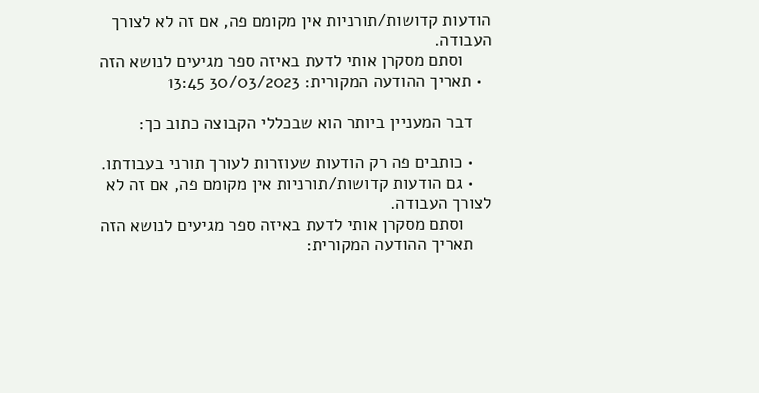הודעות קדושות/תורניות אין מקומם פה, אם זה לא לצורך העבודה.
      וסתם מסקרן אותי לדעת באיזה ספר מגיעים לנושא הזה
  • תאריך ההודעה המקורית: 30/03/2023 13:45

    דבר המעניין ביותר הוא שבכללי הקבוצה כתוב כך:

    • כותבים פה רק הודעות שעוזרות לעורך תורני בעבודתו.
    • גם הודעות קדושות/תורניות אין מקומם פה, אם זה לא לצורך העבודה.
      וסתם מסקרן אותי לדעת באיזה ספר מגיעים לנושא הזה
    תאריך ההודעה המקורית: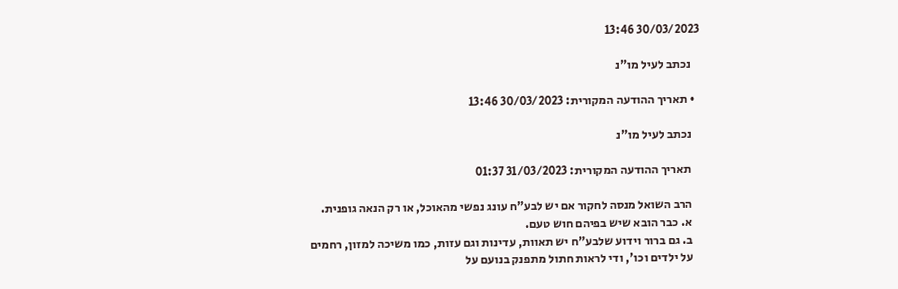30/03/2023 13:46

    נכתב לעיל מו"נ

  • תאריך ההודעה המקורית: 30/03/2023 13:46

    נכתב לעיל מו"נ

    תאריך ההודעה המקורית: 31/03/2023 01:37

    הרב השואל מנסה לחקור אם יש לבע"ח עונג נפשי מהאוכל, או רק הנאה גופנית.
    א. כבר הובא שיש בפיהם חוש טעם.
    ב. גם ברור וידוע שלבע"ח יש תאוות, עדינות וגם עזות, כמו משיכה למזון, רחמים
    על ילדים וכו', ודי לראות חתול מתפנק בנועם על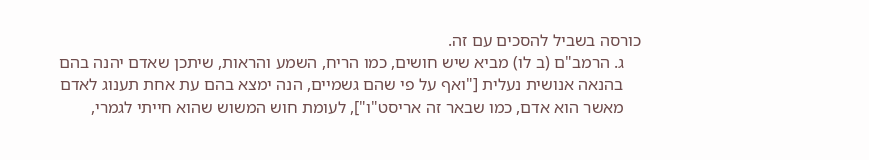כורסה בשביל להסכים עם זה.
    ג. הרמב"ם (ב לו) מביא שיש חושים, כמו הריח, השמע והראות, שיתכן שאדם יהנה בהם
    בהנאה אנושית נעלית ["ואף על פי שהם גשמיים, הנה ימצא בהם עת אחת תענוג לאדם
    מאשר הוא אדם, כמו שבאר זה אריסט"ו"], לעומת חוש המשוש שהוא חייתי לגמרי,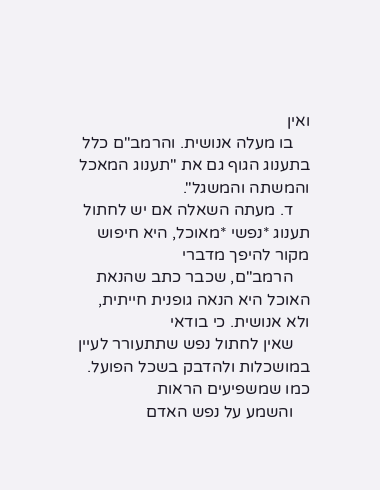ואין
    בו מעלה אנושית. והרמב"ם כלל בתענוג הגוף גם את "תענוג המאכל והמשתה והמשגל".
    ד. מעתה השאלה אם יש לחתול תענוג *נפשי *מאוכל, היא חיפוש מקור להיפך מדברי
    הרמב"ם, שכבר כתב שהנאת האוכל היא הנאה גופנית חייתית, ולא אנושית. כי בודאי
    שאין לחתול נפש שתתעורר לעיין במושכלות ולהדבק בשכל הפועל. כמו שמשפיעים הראות
    והשמע על נפש האדם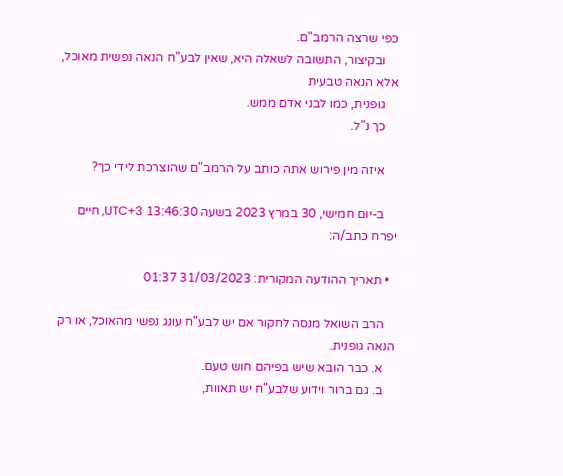כפי שרצה הרמב"ם.
    ובקיצור, התשובה לשאלה היא, שאין לבע"ח הנאה נפשית מאוכל, אלא הנאה טבעית
    גופנית, כמו לבני אדם ממש.
    כך נ"ל.

    איזה מין פירוש אתה כותב על הרמב"ם שהוצרכת לידי כך?

    ב-יום חמישי, 30 במרץ 2023 בשעה 13:46:30 UTC+3, חיים יפרח כתב/ה:

  • תאריך ההודעה המקורית: 31/03/2023 01:37

    הרב השואל מנסה לחקור אם יש לבע"ח עונג נפשי מהאוכל, או רק הנאה גופנית.
    א. כבר הובא שיש בפיהם חוש טעם.
    ב. גם ברור וידוע שלבע"ח יש תאוות,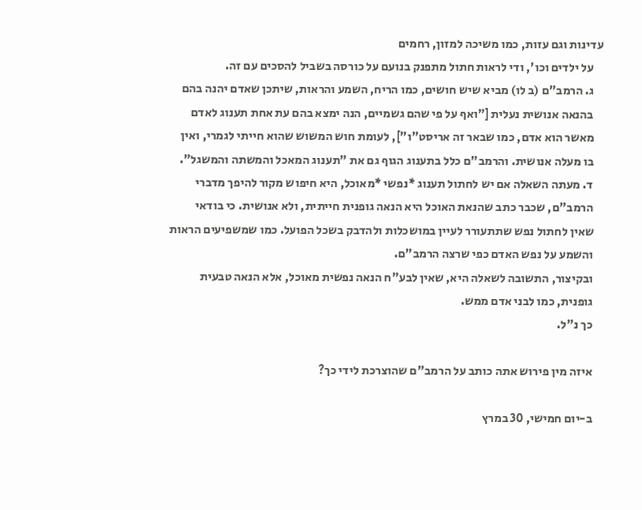עדינות וגם עזות, כמו משיכה למזון, רחמים
    על ילדים וכו', ודי לראות חתול מתפנק בנועם על כורסה בשביל להסכים עם זה.
    ג. הרמב"ם (ב לו) מביא שיש חושים, כמו הריח, השמע והראות, שיתכן שאדם יהנה בהם
    בהנאה אנושית נעלית ["ואף על פי שהם גשמיים, הנה ימצא בהם עת אחת תענוג לאדם
    מאשר הוא אדם, כמו שבאר זה אריסט"ו"], לעומת חוש המשוש שהוא חייתי לגמרי, ואין
    בו מעלה אנושית. והרמב"ם כלל בתענוג הגוף גם את "תענוג המאכל והמשתה והמשגל".
    ד. מעתה השאלה אם יש לחתול תענוג *נפשי *מאוכל, היא חיפוש מקור להיפך מדברי
    הרמב"ם, שכבר כתב שהנאת האוכל היא הנאה גופנית חייתית, ולא אנושית. כי בודאי
    שאין לחתול נפש שתתעורר לעיין במושכלות ולהדבק בשכל הפועל. כמו שמשפיעים הראות
    והשמע על נפש האדם כפי שרצה הרמב"ם.
    ובקיצור, התשובה לשאלה היא, שאין לבע"ח הנאה נפשית מאוכל, אלא הנאה טבעית
    גופנית, כמו לבני אדם ממש.
    כך נ"ל.

    איזה מין פירוש אתה כותב על הרמב"ם שהוצרכת לידי כך?

    ב-יום חמישי, 30 במרץ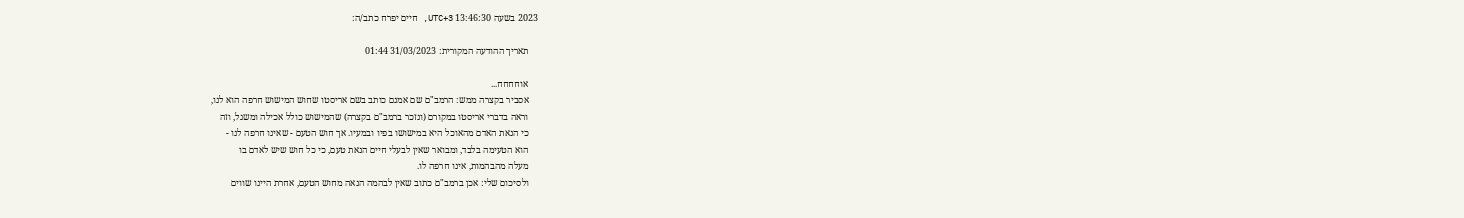2023 בשעה 13:46:30 UTC+3, חיים יפרח כתב/ה:

    תאריך ההודעה המקורית: 31/03/2023 01:44

    אוחחחח...
    אסביר בקצרה ממש: הרמב"ם שם אמנם כותב בשם אריסטו שחוש המישוש חרפה הוא לנו,
    וראה בדברי אריסטו במקורם (ונזכר ברמב"ם בקצרה) שהמישוש כולל אכילה ומשגל, וזה
    כי הנאת האדם מהאוכל היא במישושו בפיו ובמעיו. אך חוש הטעם - שאינו חרפה לנו -
    הוא הטעימה בלבד, ומבואר שאין לבעלי חיים הנאת טעם, כי כל חוש שיש לאדם בו
    מעלה מהבהמות, אינו חרפה לו.
    ולסיכום שלי: אכן ברמב"ם כתוב שאין לבהמה הנאה מחוש הטעם, אחרת היינו שווים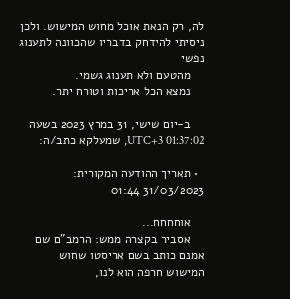לה, רק הנאת אוכל מחוש המישוש. ולכן ניסיתי להידחק בדבריו שהכוונה לתענוג נפשי
    מהטעם ולא תענוג גשמי.
    נמצא הכל אריכות וטורח יתר.

    ב-יום שישי, 31 במרץ 2023 בשעה 01:37:02 UTC+3, שמעלקא כתב/ה:

  • תאריך ההודעה המקורית: 31/03/2023 01:44

    אוחחחח...
    אסביר בקצרה ממש: הרמב"ם שם אמנם כותב בשם אריסטו שחוש המישוש חרפה הוא לנו,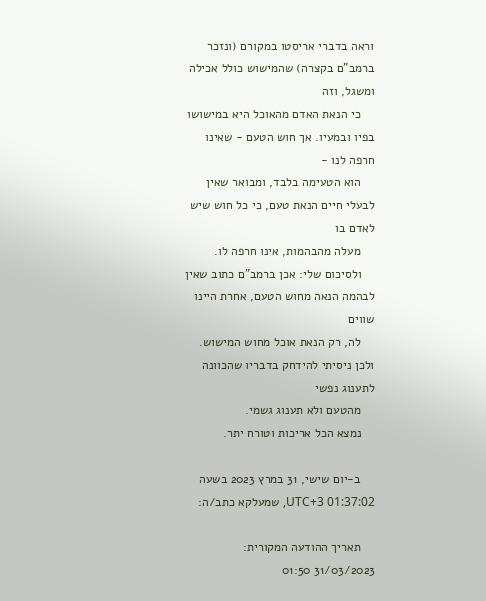וראה בדברי אריסטו במקורם (ונזכר ברמב"ם בקצרה) שהמישוש כולל אכילה ומשגל, וזה
    כי הנאת האדם מהאוכל היא במישושו בפיו ובמעיו. אך חוש הטעם - שאינו חרפה לנו -
    הוא הטעימה בלבד, ומבואר שאין לבעלי חיים הנאת טעם, כי כל חוש שיש לאדם בו
    מעלה מהבהמות, אינו חרפה לו.
    ולסיכום שלי: אכן ברמב"ם כתוב שאין לבהמה הנאה מחוש הטעם, אחרת היינו שווים
    לה, רק הנאת אוכל מחוש המישוש. ולכן ניסיתי להידחק בדבריו שהכוונה לתענוג נפשי
    מהטעם ולא תענוג גשמי.
    נמצא הכל אריכות וטורח יתר.

    ב-יום שישי, 31 במרץ 2023 בשעה 01:37:02 UTC+3, שמעלקא כתב/ה:

    תאריך ההודעה המקורית: 31/03/2023 01:50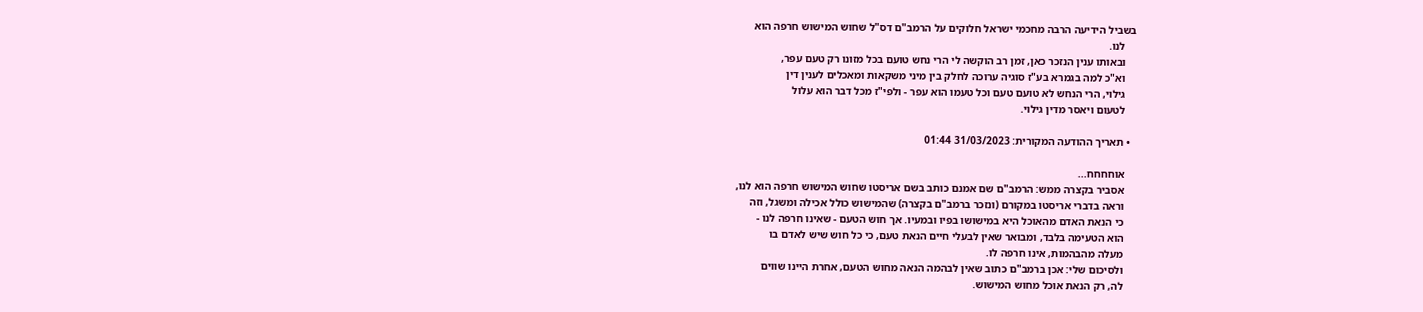בשביל הידיעה הרבה מחכמי ישראל חלוקים על הרמב"ם דס"ל שחוש המישוש חרפה הוא
    לנו.
    ובאותו ענין הנזכר כאן, זמן רב הוקשה לי הרי נחש טועם בכל מזונו רק טעם עפר,
    וא"כ למה בגמרא בע"ז סוגיה ערוכה לחלק בין מיני משקאות ומאכלים לענין דין
    גילוי, הרי הנחש לא טועם טעם וכל טעמו הוא עפר - ולפי"ז מכל דבר הוא עלול
    לטעום ויאסר מדין גילוי.

  • תאריך ההודעה המקורית: 31/03/2023 01:44

    אוחחחח...
    אסביר בקצרה ממש: הרמב"ם שם אמנם כותב בשם אריסטו שחוש המישוש חרפה הוא לנו,
    וראה בדברי אריסטו במקורם (ונזכר ברמב"ם בקצרה) שהמישוש כולל אכילה ומשגל, וזה
    כי הנאת האדם מהאוכל היא במישושו בפיו ובמעיו. אך חוש הטעם - שאינו חרפה לנו -
    הוא הטעימה בלבד, ומבואר שאין לבעלי חיים הנאת טעם, כי כל חוש שיש לאדם בו
    מעלה מהבהמות, אינו חרפה לו.
    ולסיכום שלי: אכן ברמב"ם כתוב שאין לבהמה הנאה מחוש הטעם, אחרת היינו שווים
    לה, רק הנאת אוכל מחוש המישוש.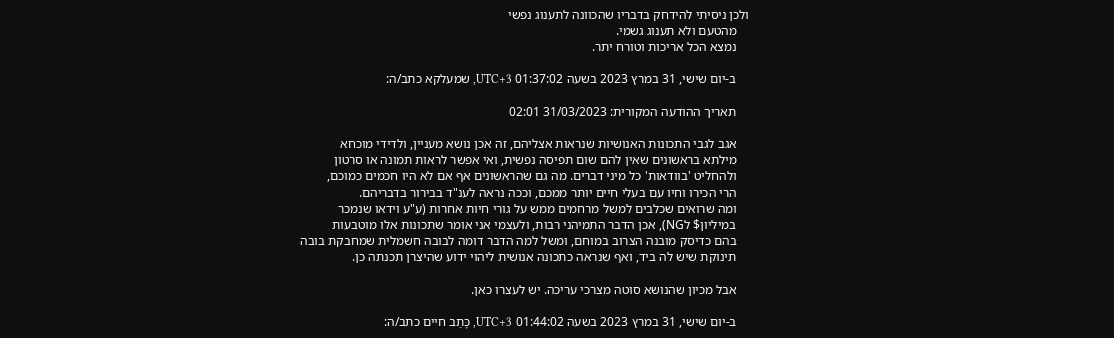ולכן ניסיתי להידחק בדבריו שהכוונה לתענוג נפשי
    מהטעם ולא תענוג גשמי.
    נמצא הכל אריכות וטורח יתר.

    ב-יום שישי, 31 במרץ 2023 בשעה 01:37:02 UTC+3, שמעלקא כתב/ה:

    תאריך ההודעה המקורית: 31/03/2023 02:01

    אגב לגבי התכונות האנושיות שנראות אצליהם, זה אכן נושא מעניין, ולדידי מוכחא
    מילתא בראשונים שאין להם שום תפיסה נפשית, ואי אפשר לראות תמונה או סרטון
    ולהחליט 'בוודאות' כל מיני דברים. מה גם שהראשונים אף אם לא היו חכמים כמוכם,
    הרי הכירו וחיו עם בעלי חיים יותר ממכם, וככה נראה לענ"ד בבירור בדבריהם.
    ומה שרואים שכלבים למשל מרחמים ממש על גורי חיות אחרות (ע"ע וידאו שנמכר
    במיליון$ לNG), אכן הדבר התמיהני רבות, ולעצמי אני אומר שתכונות אלו מוטבעות
    בהם כדיסק מובנה הצרוב במוחם, ומשל למה הדבר דומה לבובה חשמלית שמחבקת בובה
    תינוקת שיש לה ביד, ואף שנראה כתכונה אנושית ליהוי ידוע שהיצרן תכנתה כן.

    אבל מכיון שהנושא סוטה מצרכי עריכה. יש לעצרו כאן.

    ב-יום שישי, 31 במרץ 2023 בשעה 01:44:02 UTC+3, כָּתַב חיים כתב/ה: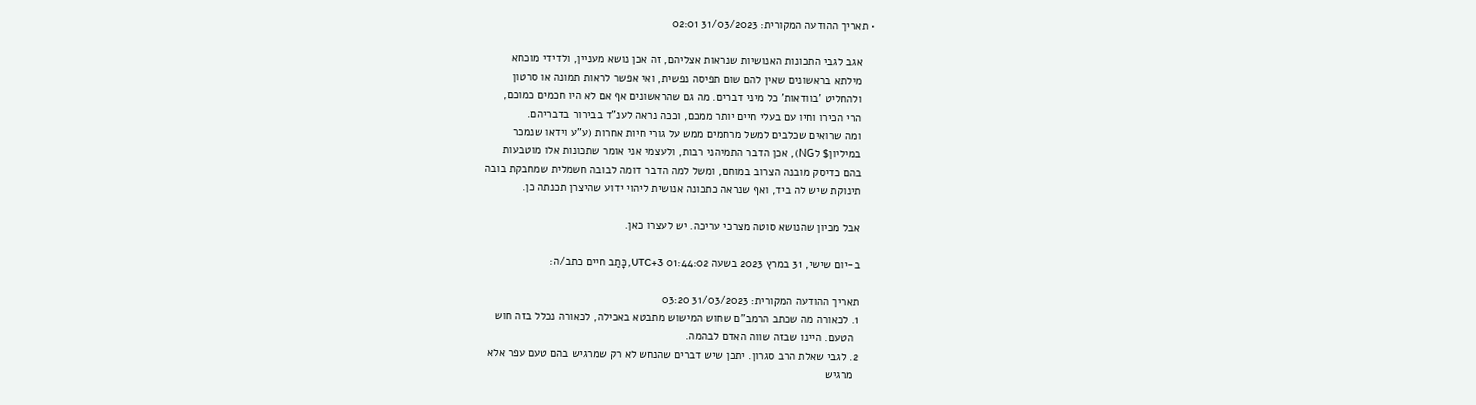• תאריך ההודעה המקורית: 31/03/2023 02:01

    אגב לגבי התכונות האנושיות שנראות אצליהם, זה אכן נושא מעניין, ולדידי מוכחא
    מילתא בראשונים שאין להם שום תפיסה נפשית, ואי אפשר לראות תמונה או סרטון
    ולהחליט 'בוודאות' כל מיני דברים. מה גם שהראשונים אף אם לא היו חכמים כמוכם,
    הרי הכירו וחיו עם בעלי חיים יותר ממכם, וככה נראה לענ"ד בבירור בדבריהם.
    ומה שרואים שכלבים למשל מרחמים ממש על גורי חיות אחרות (ע"ע וידאו שנמכר
    במיליון$ לNG), אכן הדבר התמיהני רבות, ולעצמי אני אומר שתכונות אלו מוטבעות
    בהם כדיסק מובנה הצרוב במוחם, ומשל למה הדבר דומה לבובה חשמלית שמחבקת בובה
    תינוקת שיש לה ביד, ואף שנראה כתכונה אנושית ליהוי ידוע שהיצרן תכנתה כן.

    אבל מכיון שהנושא סוטה מצרכי עריכה. יש לעצרו כאן.

    ב-יום שישי, 31 במרץ 2023 בשעה 01:44:02 UTC+3, כָּתַב חיים כתב/ה:

    תאריך ההודעה המקורית: 31/03/2023 03:20
    1. לכאורה מה שכתב הרמב"ם שחוש המישוש מתבטא באכילה, לכאורה נכלל בזה חוש
      הטעם. היינו שבזה שווה האדם לבהמה.
    2. לגבי שאלת הרב סגרון. יתכן שיש דברים שהנחש לא רק שמרגיש בהם טעם עפר אלא
      מרגיש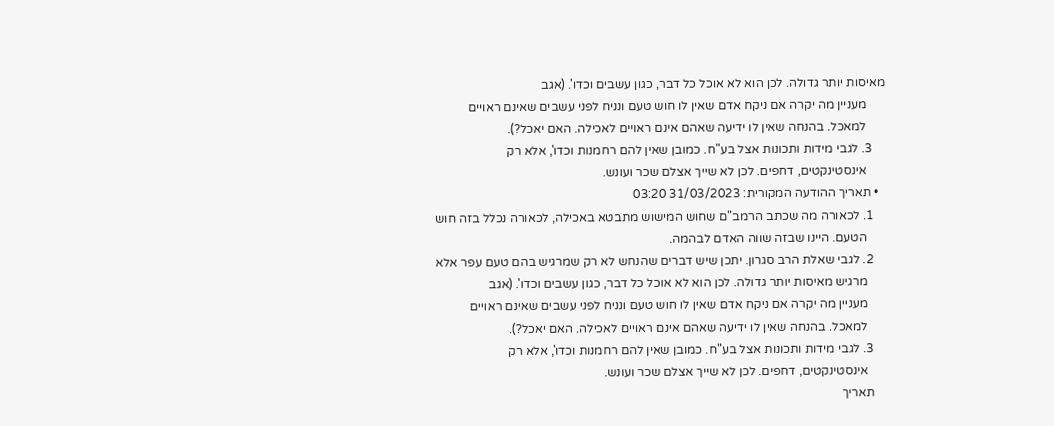מאיסות יותר גדולה. לכן הוא לא אוכל כל דבר, כגון עשבים וכדו'. (אגב
      מעניין מה יקרה אם ניקח אדם שאין לו חוש טעם ונניח לפני עשבים שאינם ראויים
      למאכל. בהנחה שאין לו ידיעה שאהם אינם ראויים לאכילה. האם יאכל?).
    3. לגבי מידות ותכונות אצל בע"ח. כמובן שאין להם רחמנות וכדו', אלא רק
      אינסטינקטים, דחפים. לכן לא שייך אצלם שכר ועונש.
  • תאריך ההודעה המקורית: 31/03/2023 03:20
    1. לכאורה מה שכתב הרמב"ם שחוש המישוש מתבטא באכילה, לכאורה נכלל בזה חוש
      הטעם. היינו שבזה שווה האדם לבהמה.
    2. לגבי שאלת הרב סגרון. יתכן שיש דברים שהנחש לא רק שמרגיש בהם טעם עפר אלא
      מרגיש מאיסות יותר גדולה. לכן הוא לא אוכל כל דבר, כגון עשבים וכדו'. (אגב
      מעניין מה יקרה אם ניקח אדם שאין לו חוש טעם ונניח לפני עשבים שאינם ראויים
      למאכל. בהנחה שאין לו ידיעה שאהם אינם ראויים לאכילה. האם יאכל?).
    3. לגבי מידות ותכונות אצל בע"ח. כמובן שאין להם רחמנות וכדו', אלא רק
      אינסטינקטים, דחפים. לכן לא שייך אצלם שכר ועונש.
    תאריך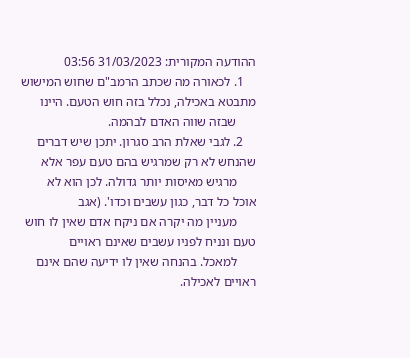ההודעה המקורית: 31/03/2023 03:56
    1. לכאורה מה שכתב הרמב"ם שחוש המישוש מתבטא באכילה, נכלל בזה חוש הטעם. היינו
      שבזה שווה האדם לבהמה.
    2. לגבי שאלת הרב סגרון. יתכן שיש דברים שהנחש לא רק שמרגיש בהם טעם עפר אלא
      מרגיש מאיסות יותר גדולה. לכן הוא לא אוכל כל דבר, כגון עשבים וכדו'. (אגב
      מעניין מה יקרה אם ניקח אדם שאין לו חוש טעם ונניח לפניו עשבים שאינם ראויים
      למאכל. בהנחה שאין לו ידיעה שהם אינם ראויים לאכילה.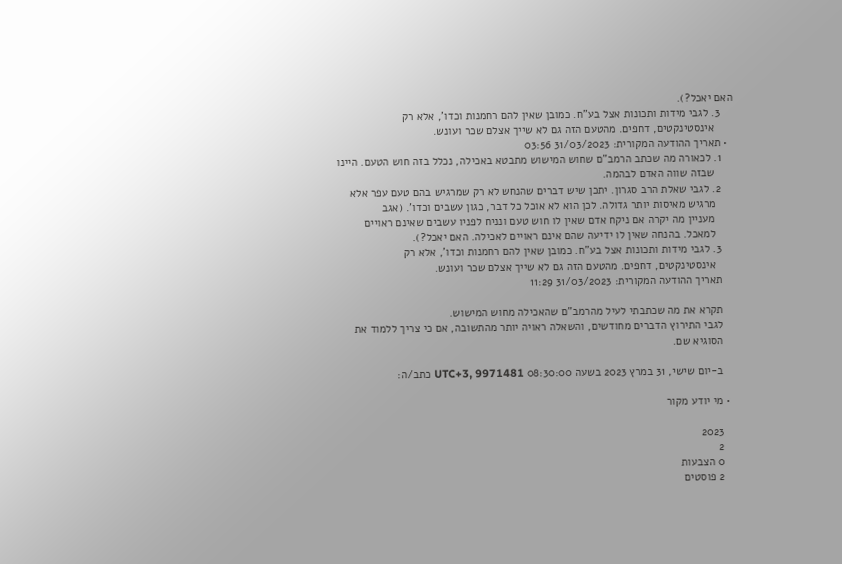האם יאכל?).
    3. לגבי מידות ותכונות אצל בע"ח. כמובן שאין להם רחמנות וכדו', אלא רק
      אינסטינקטים, דחפים. מהטעם הזה גם לא שייך אצלם שכר ועונש.
  • תאריך ההודעה המקורית: 31/03/2023 03:56
    1. לכאורה מה שכתב הרמב"ם שחוש המישוש מתבטא באכילה, נכלל בזה חוש הטעם. היינו
      שבזה שווה האדם לבהמה.
    2. לגבי שאלת הרב סגרון. יתכן שיש דברים שהנחש לא רק שמרגיש בהם טעם עפר אלא
      מרגיש מאיסות יותר גדולה. לכן הוא לא אוכל כל דבר, כגון עשבים וכדו'. (אגב
      מעניין מה יקרה אם ניקח אדם שאין לו חוש טעם ונניח לפניו עשבים שאינם ראויים
      למאכל. בהנחה שאין לו ידיעה שהם אינם ראויים לאכילה. האם יאכל?).
    3. לגבי מידות ותכונות אצל בע"ח. כמובן שאין להם רחמנות וכדו', אלא רק
      אינסטינקטים, דחפים. מהטעם הזה גם לא שייך אצלם שכר ועונש.
    תאריך ההודעה המקורית: 31/03/2023 11:29

    תקרא את מה שכתבתי לעיל מהרמב"ם שהאכילה מחוש המישוש.
    לגבי התירוץ הדברים מחודשים, והשאלה ראויה יותר מהתשובה, אם כי צריך ללמוד את
    הסוגיא שם.

    ב-יום שישי, 31 במרץ 2023 בשעה 08:30:00 UTC+3, 9971481 כתב/ה:

  • מי יודע מקור

    2023
    2
    0 הצבעות
    2 פוסטים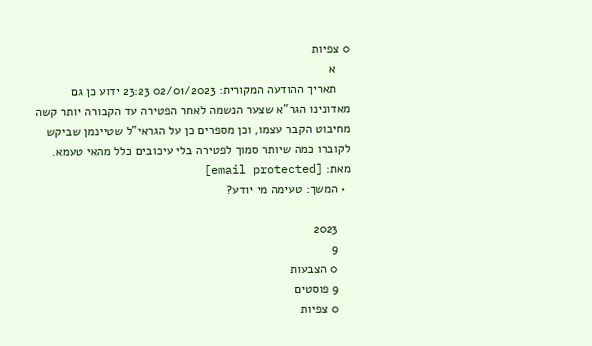0 צפיות
    א
    תאריך ההודעה המקורית: 02/01/2023 23:23 ידוע כן גם מאדונינו הגר"א שצער הנשמה לאחר הפטירה עד הקבורה יותר קשה מחיבוט הקבר עצמו, וכן מספרים כן על הגראי"ל שטיינמן שביקש לקוברו כמה שיותר סמוך לפטירה בלי עיכובים כלל מהאי טעמא. מאת: [email protected]
  • המשך: טעימה מי יודע?

    2023
    9
    0 הצבעות
    9 פוסטים
    0 צפיות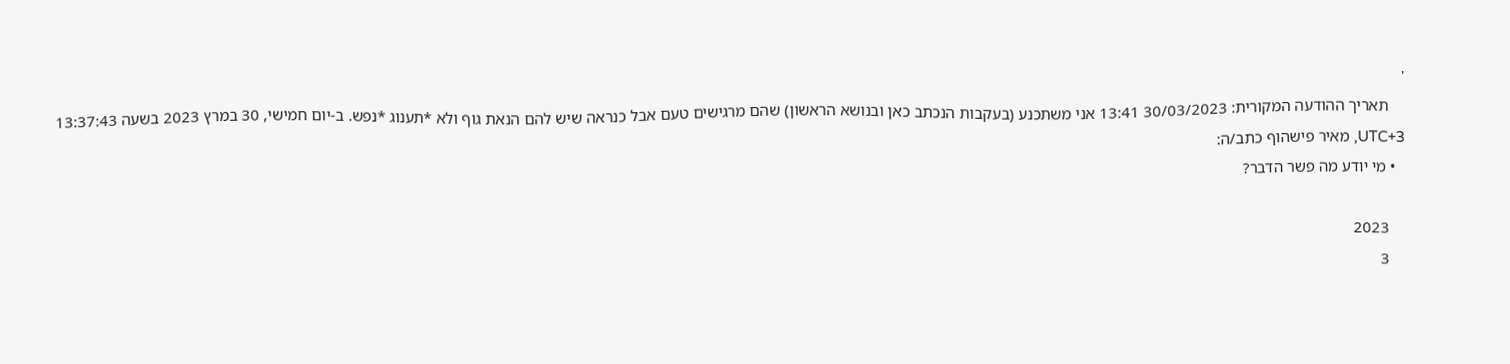'
    תאריך ההודעה המקורית: 30/03/2023 13:41 אני משתכנע (בעקבות הנכתב כאן ובנושא הראשון) שהם מרגישים טעם אבל כנראה שיש להם הנאת גוף ולא *תענוג *נפש. ב-יום חמישי, 30 במרץ 2023 בשעה 13:37:43 UTC+3, מאיר פישהוף כתב/ה:
  • מי יודע מה פשר הדבר?

    2023
    3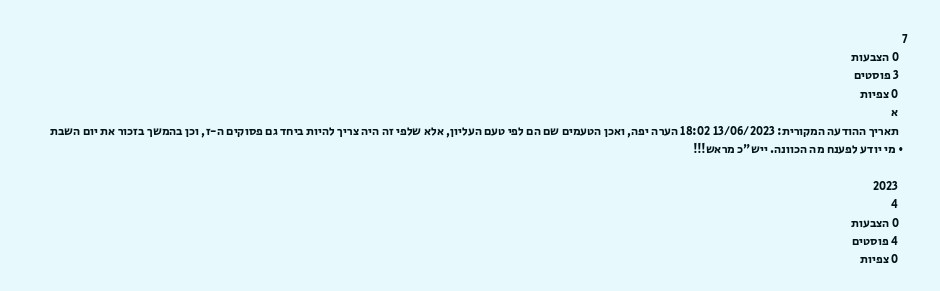7
    0 הצבעות
    3 פוסטים
    0 צפיות
    א
    תאריך ההודעה המקורית: 13/06/2023 18:02 הערה יפה, ואכן הטעמים שם הם לפי טעם העליון, אלא שלפי זה היה צריך להיות ביחד גם פסוקים ה-ז, וכן בהמשך בזכור את יום השבת
  • מי יודע לפענח מה הכוונה. ייש"כ מראש!!!

    2023
    4
    0 הצבעות
    4 פוסטים
    0 צפיות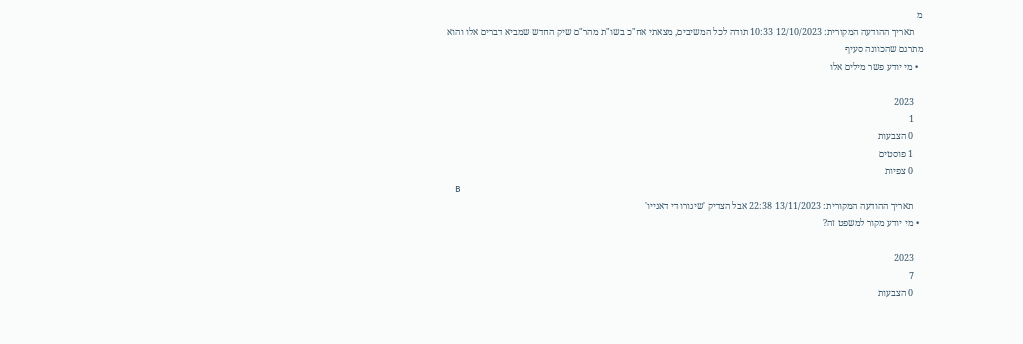מ
    תאריך ההודעה המקורית: 12/10/2023 10:33 תודה לכל המשיבים, מצאתי אח"כ בשו"ת מהר"ם שיק החדש שמביא דברים אלו והוא מתרגם שהכוונה סעיף
  • מי יודע פשר מילים אלו

    2023
    1
    0 הצבעות
    1 פוסטים
    0 צפיות
    B
    תאריך ההודעה המקורית: 13/11/2023 22:38 אבל הצדיק 'שיגורו די דאנייו'
  • מי יודע מקור למשפט זה?

    2023
    7
    0 הצבעות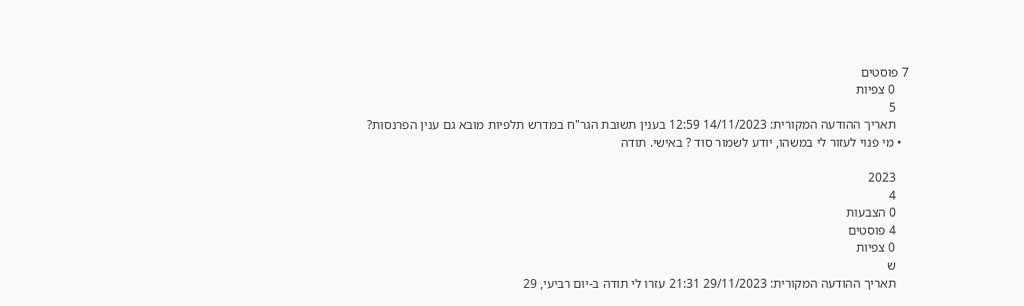7 פוסטים
    0 צפיות
    5
    תאריך ההודעה המקורית: 14/11/2023 12:59 בענין תשובת הגר"ח במדרש תלפיות מובא גם ענין הפרנסות?
  • מי פנוי לעזור לי במשהו, יודע לשמור סוד ? באישי. תודה

    2023
    4
    0 הצבעות
    4 פוסטים
    0 צפיות
    ש
    תאריך ההודעה המקורית: 29/11/2023 21:31 עזרו לי תודה ב-יום רביעי, 29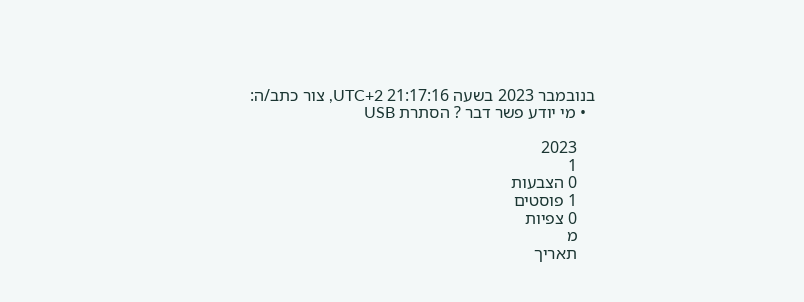בנובמבר 2023 בשעה 21:17:16 UTC+2, צור כתב/ה:
  • מי יודע פשר דבר ? הסתרת USB

    2023
    1
    0 הצבעות
    1 פוסטים
    0 צפיות
    מ
    תאריך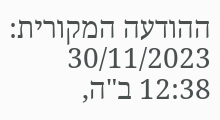ההודעה המקורית: 30/11/2023 12:38 ב"ה,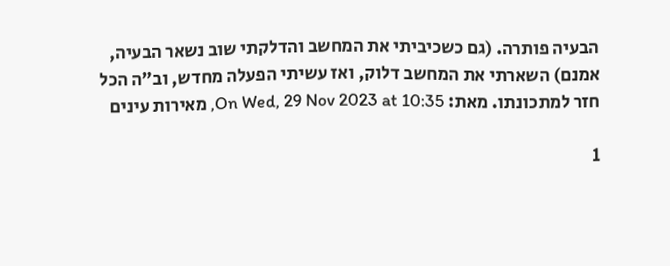הבעיה פותרה. (גם כשכיביתי את המחשב והדלקתי שוב נשאר הבעיה, אמנם) השארתי את המחשב דלוק, ואז עשיתי הפעלה מחדש, וב"ה הכל חזר למתכונתו. מאת: On Wed, 29 Nov 2023 at 10:35, מאירות עינים

1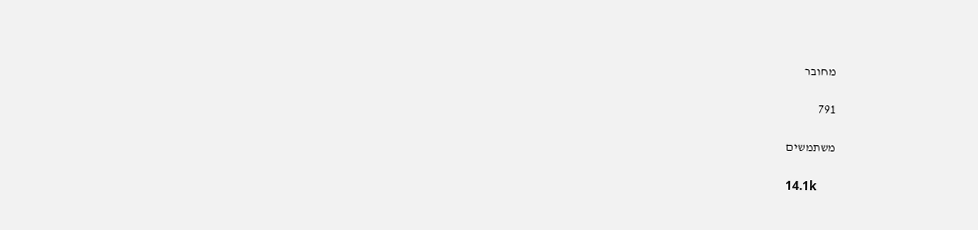מחובר

791

משתמשים

14.1k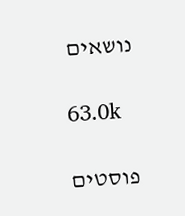נושאים

63.0k

פוסטים